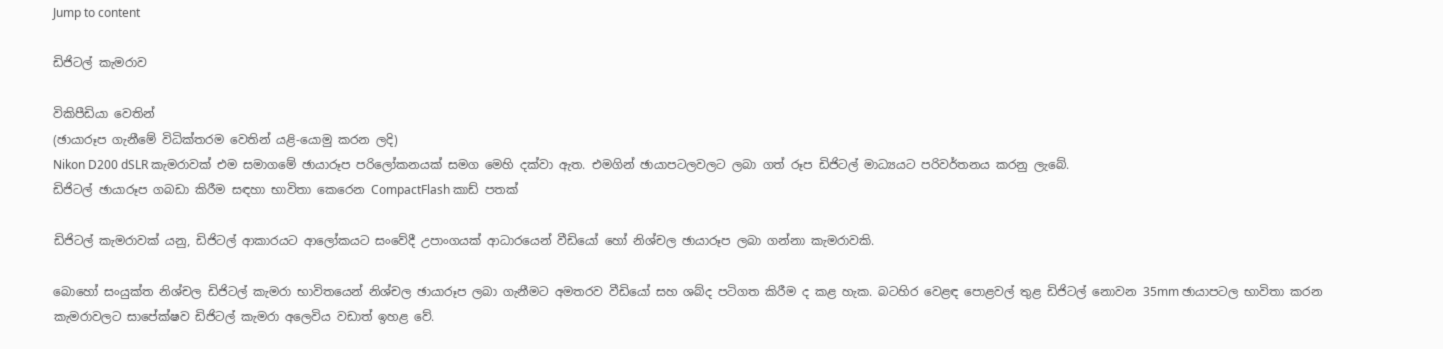Jump to content

ඩිජිටල් කැමරාව

විකිපීඩියා වෙතින්
(ඡායාරූප ගැනීමේ විධික්ත‍රම වෙතින් යළි-යොමු කරන ලදි)
Nikon D200 dSLR කැමරාවක් එම සමාගමේ ඡායාරූප පරිලෝකනයක් සමග මෙහි දක්වා ඇත. එමගින් ඡායාපටලවලට ලබා ගත් රූප ඩිජිටල් මාධ්‍යයට පරිවර්තනය කරනු ලැබේ.
ඩිජිටල් ඡායාරූප ගබඩා කිරීම සඳහා භාවිතා කෙරෙන CompactFlash කාඩ් පතක්

ඩිජිටල් කැමරාවක් යනු, ඩිජිටල් ආකාරයට ආලෝකයට සංවේදී උපාංගයක් ආධාරයෙන් වීඩියෝ හෝ නිශ්චල ඡායාරූප ලබා ගන්නා කැමරාවකි.

බොහෝ සංයුක්ත නිශ්චල ඩිජිටල් කැමරා භාවිතයෙන් නිශ්චල ඡායාරූප ලබා ගැනීමට අමතරව වීඩියෝ සහ ශබ්ද පටිගත කිරීම ද කළ හැක. බටහිර වෙළඳ පොළවල් තුළ ඩිජිටල් නොවන 35mm ඡායාපටල භාවිතා කරන කැමරාවලට සාපේක්ෂව ඩිජිටල් කැමරා අලෙවිය වඩාත් ඉහළ වේ.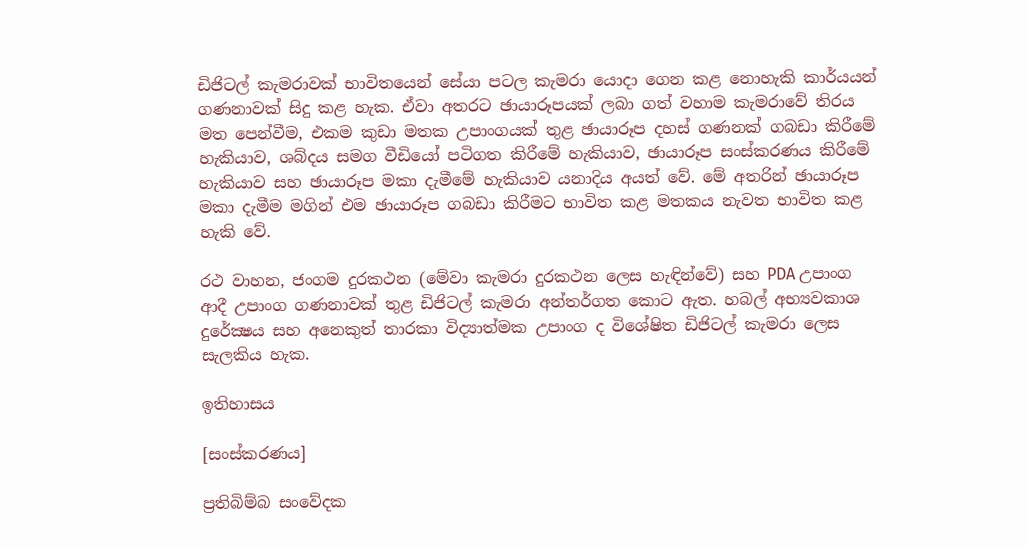ඩිජි‍ටල් කැමරාවක් භාවිතයෙන් සේයා පටල කැමරා යොදා ගෙන කළ නොහැකි කාර්යයන් ගණනාවක් සිදු කළ හැක. ඒවා අතරට ඡායාරූපයක් ලබා ගත් වහාම කැමරාවේ තිරය මත පෙන්වීම, එකම කුඩා මතක උපාංගයක් තුළ ඡායාරූප දහස් ගණනක් ගබඩා කිරීමේ හැකියාව, ශබ්දය සමග වී‍ඩියෝ පටිගත කිරීමේ හැකියාව, ඡායාරූප සංස්කරණය කිරීමේ හැකියාව සහ ඡායාරූප මකා දැමීමේ හැකියාව යනාදිය අයත් වේ. මේ අතරින් ඡායාරූප මකා දැමීම මගින් එම ඡායාරූප ගබඩා කිරීමට භාවිත කළ මතකය නැවත භාවිත කළ හැකි වේ.

රථ වාහන, ජංගම දුරකථන (මේවා කැමරා දුරකථන ලෙස හැඳින්වේ) සහ PDA උපාංග ආදී උපාංග ගණනාවක් තුළ ඩිජිටල් කැමරා අන්තර්ගත කොට ඇත. හබල් අභ්‍යවකාශ දුරේක්‍ෂය සහ අනෙකුත් තාරකා විද්‍යාත්මක උපාංග ද විශේෂිත ඩිජිටල් කැමරා ලෙස සැලකිය හැක.

ඉතිහාසය

[සංස්කරණය]

ප්‍රතිබිම්බ සංවේදක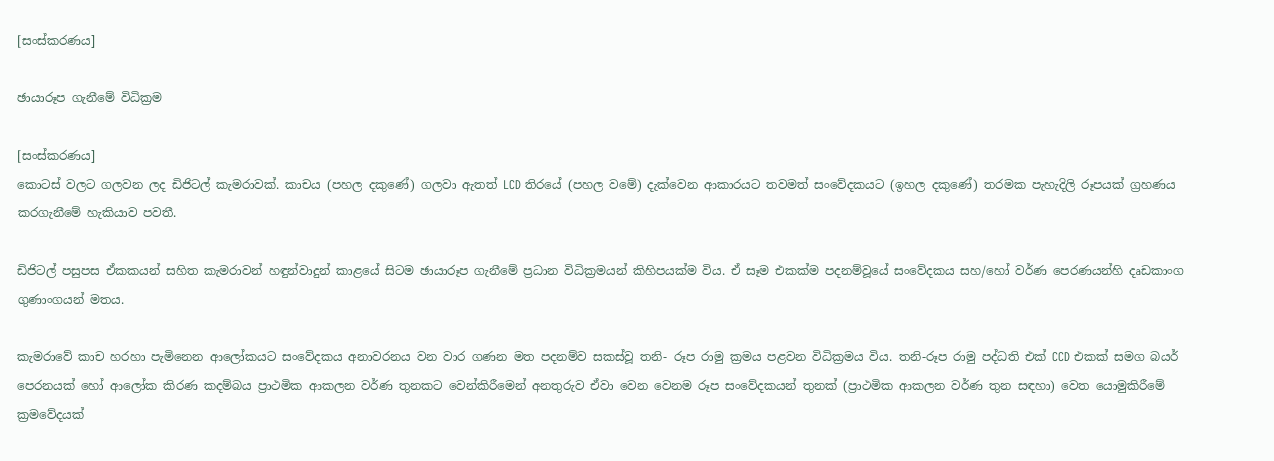[සංස්කරණය]

ඡායාරූප ගැනීමේ විධික්‍රම

[සංස්කරණය]
කොටස් වලට ගලවන ලද ඩිජිටල් කැමරාවක්. කාචය (පහල දකුණේ) ගලවා ඇතත් LCD තිරයේ (පහල වමේ) දැක්වෙන ආකාරයට තවමත් සංවේදකයට (ඉහල දකුණේ) තරමක පැහැදිලි රූපයක් ග්‍රහණය කරගැනීමේ හැකියාව පවතී.

ඩිජිටල් පසුපස ඒකකයන් සහිත කැමරාවන් හඳුන්වාදුන් කාළයේ සිටම ඡායාරූප ගැනීමේ ප්‍රධාන විධික්‍රමයන් කිහිපයක්ම විය. ඒ සෑම එකක්ම පදනම්වූයේ සංවේදකය සහ/හෝ වර්ණ පෙරණයන්හි දෘඩකාංග ගුණාංගයන් මතය.

කැමරාවේ කාච හරහා පැමිනෙන ආලෝකයට සංවේදකය අනාවරනය වන වාර ගණන මත පදනම්ව සකස්වූ තනි- රූප රාමු ක්‍රමය පළවන විධික්‍රමය විය. තනි-රූප රාමු පද්ධති එක් CCD එකක් සමග බයර් පෙරනයක් හෝ ආලෝක කිරණ කදම්බය ප්‍රාථමික ආකලන වර්ණ තුනකට වෙන්කිරීමෙන් අනතුරුව ඒවා වෙන වෙනම රූප සංවේදකයන් තුනක් (ප්‍රාථමික ආකලන වර්ණ තුන සඳහා) වෙත යොමුකිරීමේ ක්‍රමවේදයක්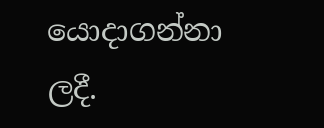යොදාගන්නා ලදී.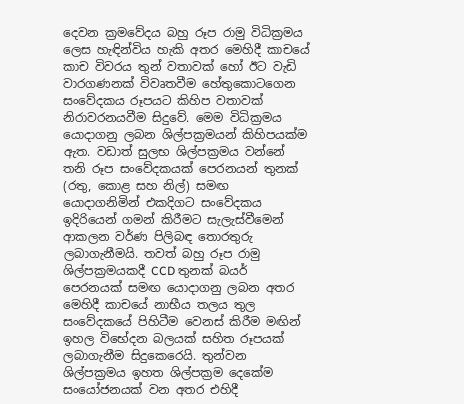දෙවන ක්‍රමවේදය බහු රූප රාමු විධික්‍රමය ලෙස හැඳින්විය හැකි අතර මෙහිදී කාචයේ කාච විවරය තුන් වතාවක් හෝ ඊට වැඩි වාරගණනක් විවෘතවීම හේතුකොටගෙන සංවේදකය රූපයට කිහිප වතාවක් නිරාවරනයවීම සිදුවේ. මෙම විධික්‍රමය යොදාගනු ලබන ශිල්පක්‍රමයන් කිහිපයක්ම ඇත. වඩාත් සුලභ ශිල්පක්‍රමය වන්නේ තනි රූප සංවේදකයක් පෙරනයන් තුනක් (රතු, කොළ සහ නිල්) සමඟ යොදාගනිමින් එකදිගට සංවේදකය ඉදිරියෙන් ගමන් කිරීමට සැලැස්වීමෙන් ආකලන වර්ණ පිලිබඳ තොරතුරු ලබාගැනීමයි. තවත් බහු රූප රාමු ශිල්පක්‍රමයකදී CCD තුනක් බයර් පෙරනයක් සමඟ යොදාගනු ලබන අතර මෙහිදී කාචයේ නාභීය තලය තුල සංවේදකයේ පිහිටීම වෙනස් කිරීම මඟින් ඉහල විභේදන බලයක් සහිත රූපයක් ලබාගැනීම සිදුකෙරෙයි. තුන්වන ශිල්පක්‍රමය ඉහත ශිල්පක්‍රම දෙකේම සංයෝජනයක් වන අතර එහිදී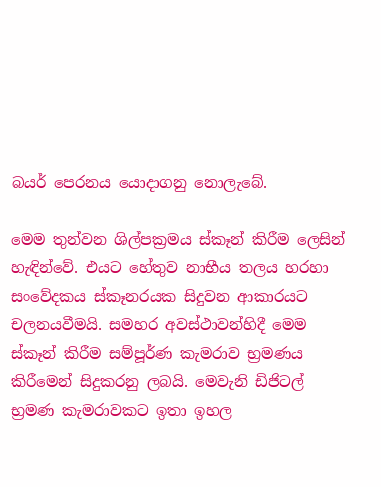බයර් පෙරනය යොදාගනු නොලැබේ.

මෙම තුන්වන ශිල්පක්‍රමය ස්කෑන් කිරීම ලෙසින් හැඳින්වේ. එයට හේතුව නාභීය තලය හරහා සංවේදකය ස්කෑනරයක සිදුවන ආකාරයට චලනයවීමයි. සමහර අවස්ථාවන්හිදී මෙම ස්කෑන් කිරීම සම්පූර්ණ කැමරාව භ්‍රමණය කිරීමෙන් සිදුකරනු ලබයි. මෙවැනි ඩිජිටල් භ්‍රමණ කැමරාවකට ඉතා ඉහල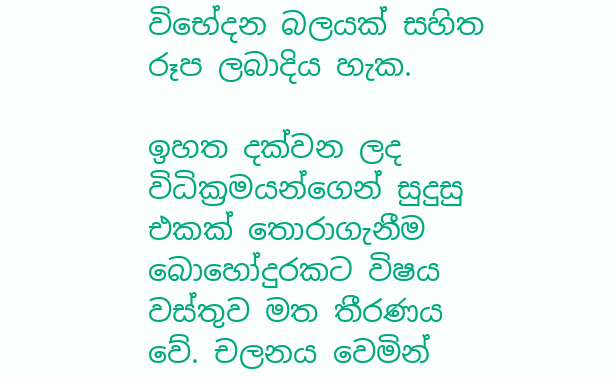විභේදන බලයක් සහිත රූප ලබාදිය හැක.

ඉහත දක්වන ලද විධික්‍රමයන්ගෙන් සුදුසු එකක් තොරාගැනීම බොහෝදුරකට විෂය වස්තුව මත තීරණය වේ. චලනය වෙමින්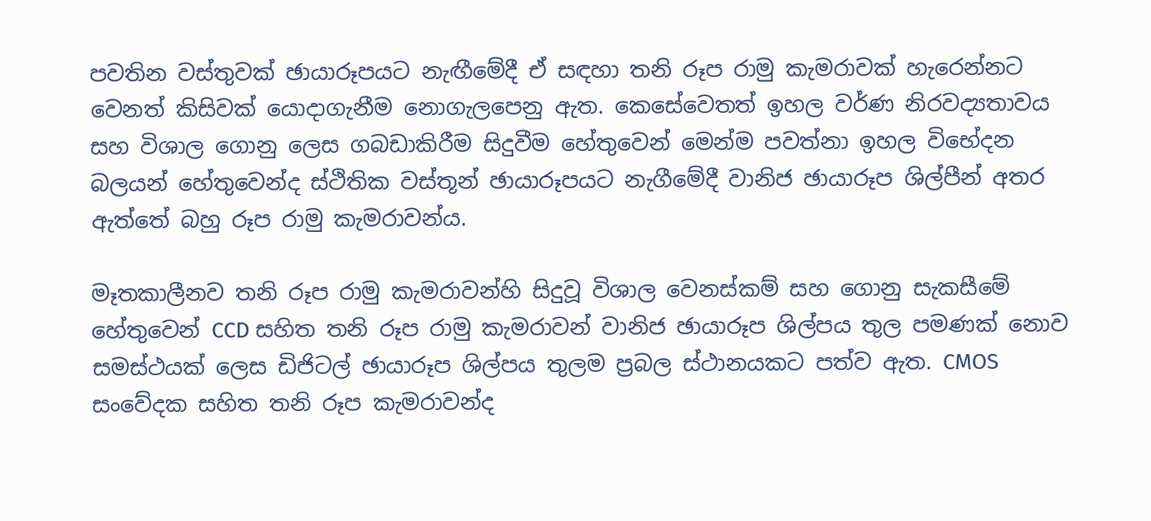පවතින වස්තුවක් ඡායාරූපයට නැඟීමේදී ඒ සඳහා තනි රූප රාමු කැමරාවක් හැරෙන්නට වෙනත් කිසිවක් යොදාගැනීම නොගැලපෙනු ඇත. කෙසේවෙතත් ඉහල වර්ණ නිරවද්‍යතාවය සහ විශාල ගොනු ලෙස ගබඩාකිරීම සිදුවීම හේතුවෙන් මෙන්ම පවත්නා ඉහල විභේදන බලයන් හේතුවෙන්ද ස්ථිතික වස්තූන් ඡායාරූපයට නැගීමේදී වානිජ ඡායාරූප ශිල්පීන් අතර ඇත්තේ බහු රූප රාමු කැමරාවන්ය.

මෑතකාලීනව තනි රූප රාමු කැමරාවන්හි සිදුවූ විශාල වෙනස්කම් සහ ගොනු සැකසීමේ හේතුවෙන් CCD සහිත තනි රූප රාමු කැමරාවන් වානිජ ඡායාරූප ශිල්පය තුල පමණක් නොව සමස්ථයක් ලෙස ඩිජිටල් ඡායාරූප ශිල්පය තුලම ප්‍රබල ස්ථානයකට පත්ව ඇත. CMOS සංවේදක සහිත තනි රූප කැමරාවන්ද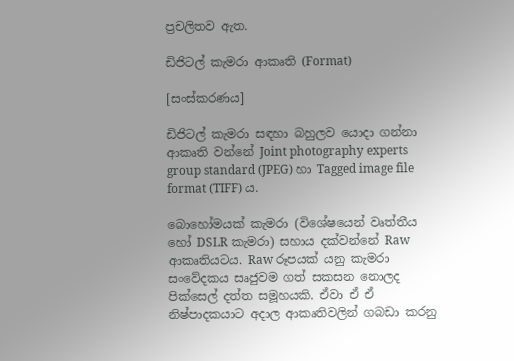ප්‍රචලිතව ඇත.

ඩිජිටල් කැමරා ආකෘති (Format)

[සංස්කරණය]

ඩිජිටල් කැමරා සඳහා බහුලව යොදා ගන්නා ආකෘති වන්නේ Joint photography experts group standard (JPEG) හා Tagged image file format (TIFF) ය.

බොහෝමයක් කැමරා (විශේෂයෙන් වෘත්තීය හෝ DSLR කැමරා) සහාය දක්වන්නේ Raw ආකෘතියටය. Raw රූපයක් යනු කැමරා සංවේදකය සෘජුවම ගත් සකසන නොලද පික්සෙල් දත්ත සමූහයකි. ඒවා ඒ ඒ නිෂ්පාදකයාට අදාල ආකෘතිවලින් ගබඩා කරනු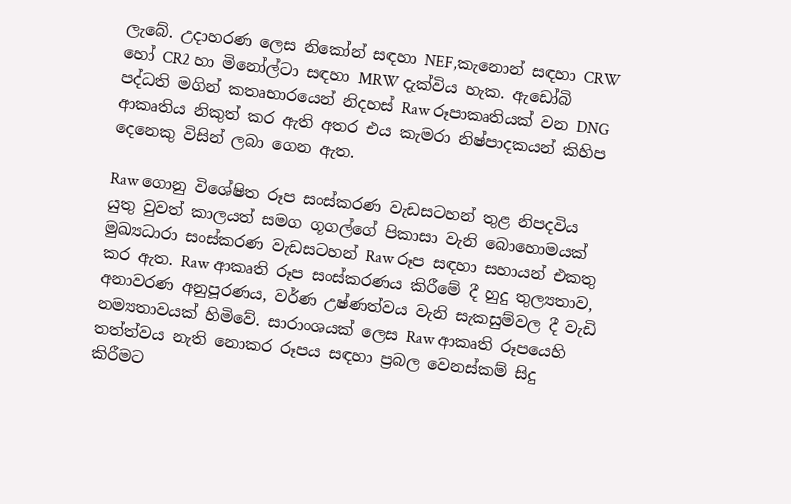ලැබේ. උදාහරණ ලෙස නිකෝන් සඳහා NEF,කැනොන් සඳහා CRW හෝ CR2 හා මිනෝල්ටා සඳහා MRW දැක්විය හැක. ඇඩෝබි පද්ධති මගින් කතෘභාරයෙන් නිදහස් Raw රූපාකෘතියක් වන DNG ආකෘතිය නිකුත් කර ඇති අතර එය කැමරා නිෂ්පාදකයන් කිහිප දෙනෙකු විසින් ලබා ගෙන ඇත.

Raw ගොනු විශේෂිත රූප සංස්කරණ වැඩසටහන් තුළ නිපදවිය යුතු වුවත් කාලයත් සමග ගූගල්ගේ පිකාසා වැනි බොහොමයක් මුඛ්‍යධාරා සංස්කරණ වැඩසටහන් Raw රූප සඳහා සහායන් එකතු කර ඇත. Raw ආකෘති රූප සංස්කරණය කිරීමේ දී හුදු තුල්‍යතාව, අනාවරණ අනුපූරණය, වර්ණ උෂ්ණත්වය වැනි සැකසුම්වල දී වැඩි නම්‍යතාවයක් හිමිවේ. සාරාංශයක් ලෙස Raw ආකෘති රූපයෙහි තත්ත්වය නැති නොකර රූපය සඳහා ප්‍රබල වෙනස්කම් සිදු කිරීමට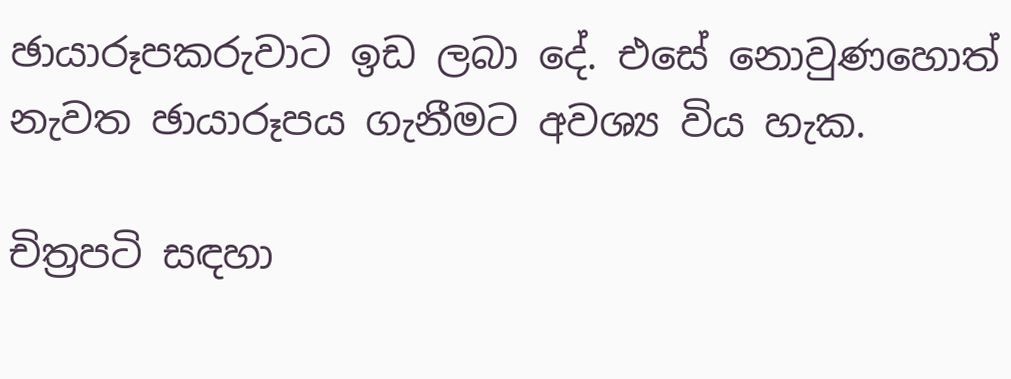ඡායාරූපකරුවාට ඉඩ ලබා දේ. එසේ නොවුණහොත් නැවත ඡායාරූපය ගැනීමට අවශ්‍ය විය හැක.

චිත්‍රපටි සඳහා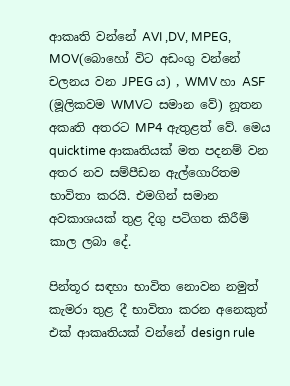ආකෘති වන්නේ AVI ,DV, MPEG, MOV(බොහෝ විට අඩංගු වන්නේ චලනය වන JPEG ය) , WMV හා ASF (මූලිකවම WMVට සමාන වේ) නූතන අකෘති අතරට MP4 ඇතුළත් වේ. මෙය quicktime ආකෘතියක් මත පදනම් වන අතර නව සම්පීඩන ඇල්ගොරිතම භාවිතා කරයි. එමගින් සමාන අවකාශයක් තුළ දිගු පටිගත කිරීම් කාල ලබා දේ.

පින්තූර සඳහා භාවිත නොවන නමුත් කැමරා තුළ දී භාවිතා කරන අනෙකුත් එක් ආකෘතියක් වන්නේ design rule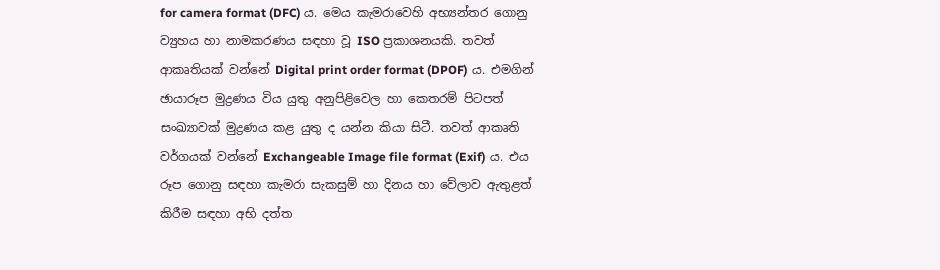for camera format (DFC) ය. මෙය කැමරාවෙහි අභ්‍යන්තර ගොනු ව්‍යුහය හා නාමකරණය සඳහා වූ ISO ප්‍රකාශනයකි. තවත් ආකෘතියක් වන්නේ Digital print order format (DPOF) ය. එමගින් ඡායාරූප මුද්‍රණය විය යුතු අනුපිළිවෙල හා කෙතරම් පිටපත් සංඛ්‍යාවක් මුද්‍රණය කළ යුතු ද යන්න කියා සිටී. තවත් ආකෘති වර්ගයක් වන්නේ Exchangeable Image file format (Exif) ය. එය රූප ගොනු සඳහා කැමරා සැකසුම් හා දිනය හා වේලාව ඇතුළත් කිරීම සඳහා අභි දත්ත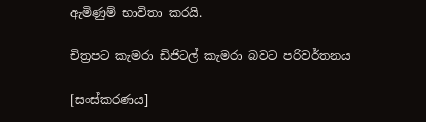ඇමිණුම් භාවිතා කරයි.

චිත්‍රපට කැමරා ඩිජිටල් කැමරා බවට පරිවර්තනය

[සංස්කරණය]